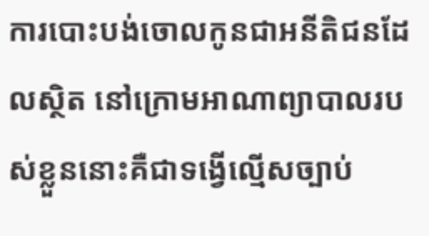ការបោះបង់ចោលកូនជាអនីតិជនដែលស្ថិត នៅក្រោមអាណាព្យាបាលរបស់ខ្លួននោះគឺជាទង្វើល្មើសច្បាប់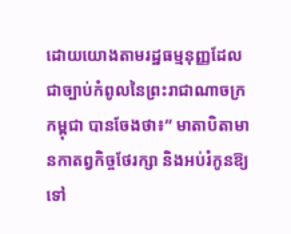ដោយយោងតាមរដ្ឋធម្មនុញ្ញដែលជាច្បាប់កំពូលនៃព្រះរាជាណាចក្រកម្ពុជា បានចែងថា៖” មាតាបិតាមានកាតព្វកិច្ចថែរក្សា និងអប់រំកូនឱ្យទៅ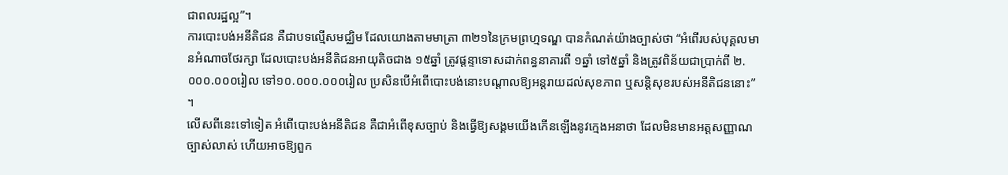ជាពលរដ្ឋល្អ”។
ការបោះបង់អនីតិជន គឺជាបទល្មើសមជ្ឈិម ដែលយោងតាមមាត្រា ៣២១នៃក្រមព្រហ្មទណ្ឌ បានកំណត់យ៉ាងច្បាស់ថា “អំពើរបស់បុគ្គលមានអំណាចថែរក្សា ដែលបោះបង់អនីតិជនអាយុតិចជាង ១៥ឆ្នាំ ត្រូវផ្ដន្ទាទោសដាក់ពន្ធនាគារពី ១ឆ្នាំ ទៅ៥ឆ្នាំ និងត្រូវពិន័យជាប្រាក់ពី ២.០០០.០០០រៀល ទៅ១០.០០០.០០០រៀល ប្រសិនបើអំពើបោះបង់នោះបណ្ដាលឱ្យអន្តរាយដល់សុខភាព ឬសន្តិសុខរបស់អនីតិជននោះ” ។
លើសពីនេះទៅទៀត អំពើបោះបង់អនីតិជន គឺជាអំពើខុសច្បាប់ និងធ្វើឱ្យសង្គមយើងកើនឡើងនូវក្មេងអនាថា ដែលមិនមានអត្តសញ្ញាណច្បាស់លាស់ ហើយអាចឱ្យពួក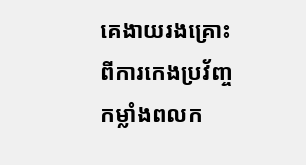គេងាយរងគ្រោះពីការកេងប្រវ័ញ្ចកម្លាំងពលក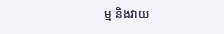ម្ម និងវាយ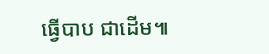ធ្វើបាប ជាដើម៕